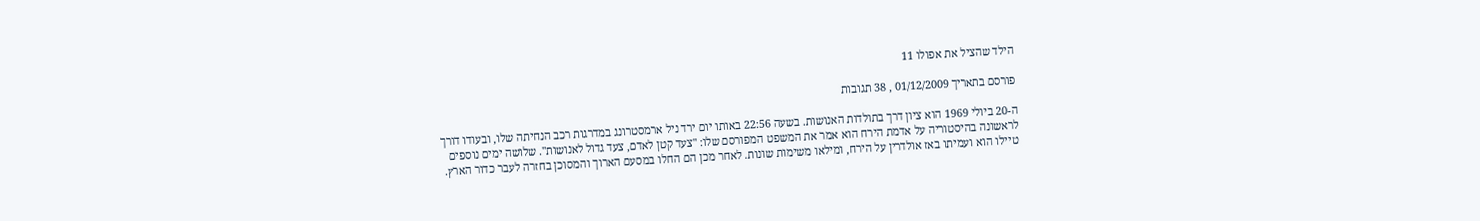הילד שהציל את אפולו 11

פורסם בתאריך 01/12/2009 , 38 תגובות

ה-20 ביולי 1969 הוא ציון דרך בתולדות האנושות. בשעה 22:56 באותו יום ירד ניל ארמסטרונג במדרגות רכב הנחיתה שלו, ובעודו דורך לראשונה בהיסטוריה על אדמת הירח הוא אמר את המשפט המפורסם שלו: "צעד קטן לאדם, צעד גדול לאנושות". שלושה ימים נוספים טיילו הוא ועמיתו באז אולדרין על הירח, ומילאו משימות שונות. לאחר מכן הם החלו במסעם הארוך והמסוכן בחזרה לעבר כדור הארץ.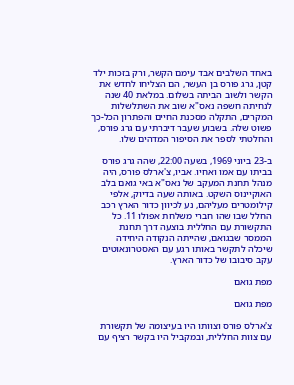באחד השלבים אבד עימם הקשר, ורק בזכות ילד קטן, גרג פורס בן העשר, הם הצליחו לחדש את הקשר ולשוב הביתה בשלום. במלאת 40 שנה לנחיתה חשפה נאס"א שוב את השתלשלות המקרים, התקלה מסכנת החיים והפתרון הכל-כך פשוט שלה. בשבוע שעבר דיברתי עם גרג פורס, והחלטתי לספר את הסיפור המדהים שלו.

ב-23 ביוני 1969, בשעה 22:00, שהה גרג פורס בביתו עם אמו ואחיו. אביו, צ'ארלס פורס, היה מנהל תחנת המעקב של נאס"א באי גואם בלב האוקיינוס השקט. באותה שעה בדיוק, אלפי קילומטרים מעליהם, נע לכיוון כדור הארץ רכב החלל שבו שהו חברי משלחת אפולו 11. כל התקשורת עם החללית בוצעה דרך תחנת הממסר שבגואם, שהייתה הנקודה היחידה שיכלה לתקשר באותו רגע עם האסטרונאוטים עקב סיבובו של כדור הארץ.

מפת גואם

מפת גואם

צ'ארלס פורס וצוותו היו בעיצומה של תקשורת עם צוות החללית, ובמקביל היו בקשר רציף עם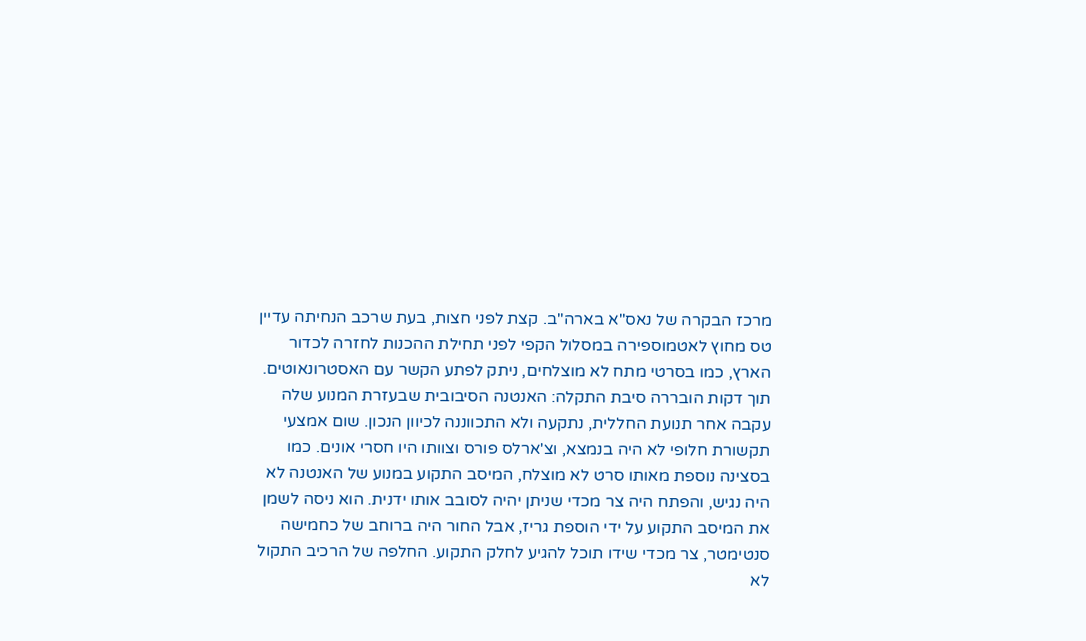מרכז הבקרה של נאס"א בארה"ב. קצת לפני חצות, בעת שרכב הנחיתה עדיין טס מחוץ לאטמוספירה במסלול הקפי לפני תחילת ההכנות לחזרה לכדור הארץ, כמו בסרטי מתח לא מוצלחים, ניתק לפתע הקשר עם האסטרונאוטים. תוך דקות הובררה סיבת התקלה: האנטנה הסיבובית שבעזרת המנוע שלה עקבה אחר תנועת החללית, נתקעה ולא התכווננה לכיוון הנכון. שום אמצעי תקשורת חלופי לא היה בנמצא, וצ'ארלס פורס וצוותו היו חסרי אונים. כמו בסצינה נוספת מאותו סרט לא מוצלח, המיסב התקוע במנוע של האנטנה לא היה נגיש, והפתח היה צר מכדי שניתן יהיה לסובב אותו ידנית. הוא ניסה לשמן את המיסב התקוע על ידי הוספת גריז, אבל החור היה ברוחב של כחמישה סנטימטר, צר מכדי שידו תוכל להגיע לחלק התקוע. החלפה של הרכיב התקול לא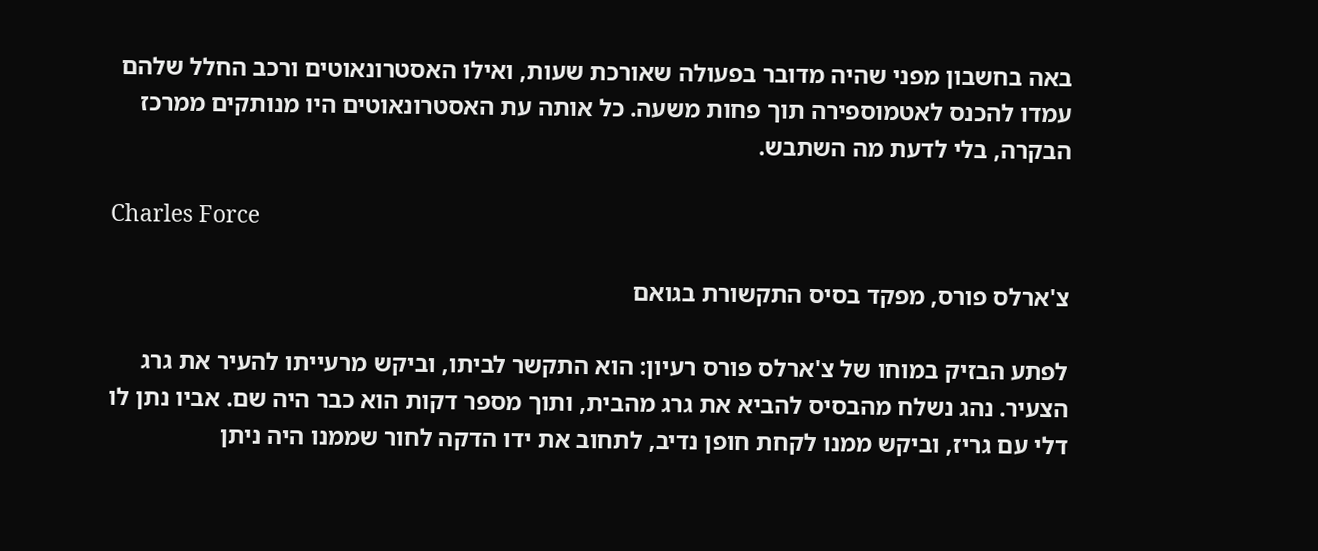באה בחשבון מפני שהיה מדובר בפעולה שאורכת שעות, ואילו האסטרונאוטים ורכב החלל שלהם עמדו להכנס לאטמוספירה תוך פחות משעה. כל אותה עת האסטרונאוטים היו מנותקים ממרכז הבקרה, בלי לדעת מה השתבש.

Charles Force

צ'ארלס פורס, מפקד בסיס התקשורת בגואם

לפתע הבזיק במוחו של צ'ארלס פורס רעיון: הוא התקשר לביתו, וביקש מרעייתו להעיר את גרג הצעיר. נהג נשלח מהבסיס להביא את גרג מהבית, ותוך מספר דקות הוא כבר היה שם. אביו נתן לו דלי עם גריז, וביקש ממנו לקחת חופן נדיב, לתחוב את ידו הדקה לחור שממנו היה ניתן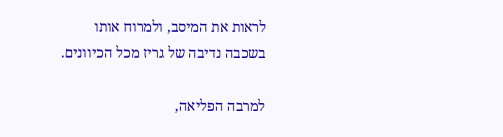לראות את המיסב, ולמרוח אותו בשכבה נדיבה של גריז מכל הכיוונים.

למרבה הפליאה,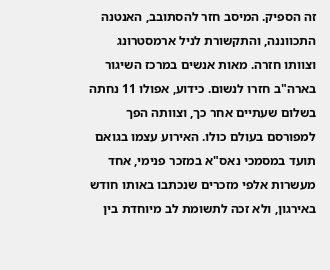זה הספיק. המיסב חזר להסתובב, האנטנה התכווננה, והתקשורת לניל ארמסטרונג וצוותו חזרה. מאות אנשים במרכז השיגור בארה"ב חזרו לנשום. כידוע, אפולו 11 נחתה בשלום שעתיים אחר כך, וצוותה הפך למפורסם בעולם כולו. האירוע עצמו בגואם תועד במסמכי נאס"א במזכר פנימי, אחד מעשרות אלפי מזכרים שנכתבו באותו חודש באירגון, ולא זכה לתשומת לב מיוחדת בין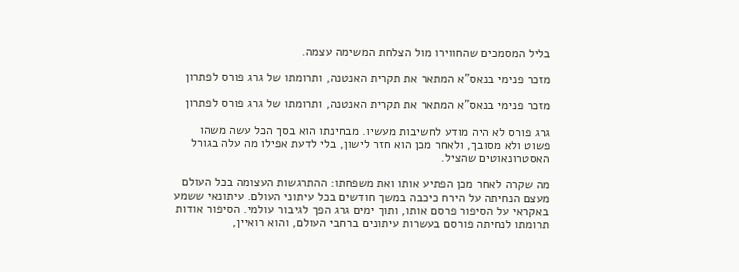בליל המסמכים שהחווירו מול הצלחת המשימה עצמה.

מזכר פנימי בנאס"א המתאר את תקרית האנטנה, ותרומתו של גרג פורס לפתרון

מזכר פנימי בנאס"א המתאר את תקרית האנטנה, ותרומתו של גרג פורס לפתרון

גרג פורס לא היה מודע לחשיבות מעשיו. מבחינתו הוא בסך הכל עשה משהו פשוט ולא מסובך, ולאחר מכן הוא חזר לישון, בלי לדעת אפילו מה עלה בגורל האסטרונאוטים שהציל.

מה שקרה לאחר מכן הפתיע אותו ואת משפחתו: ההתרגשות העצומה בכל העולם מעצם הנחיתה על הירח כיכבה במשך חודשים בכל עיתוני העולם. עיתונאי ששמע באקראי על הסיפור פרסם אותו, ותוך ימים גרג הפך לגיבור עולמי. הסיפור אודות תרומתו לנחיתה פורסם בעשרות עיתונים ברחבי העולם, והוא רואיין,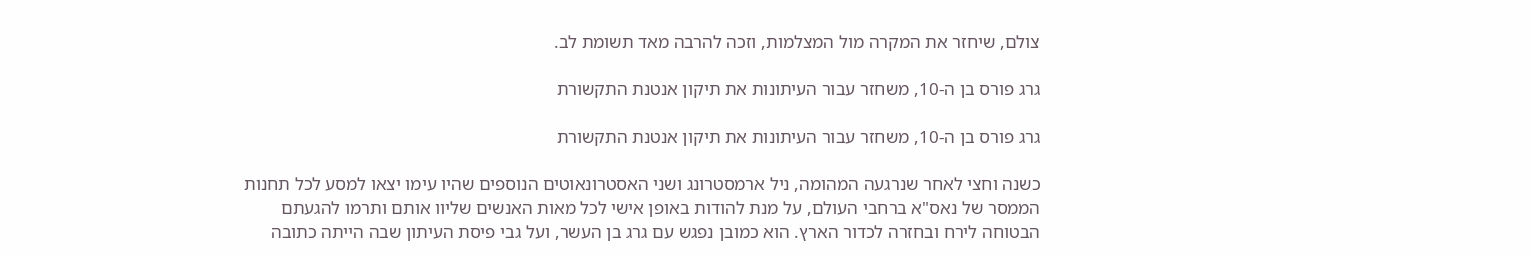צולם, שיחזר את המקרה מול המצלמות, וזכה להרבה מאד תשומת לב.

גרג פורס בן ה-10, משחזר עבור העיתונות את תיקון אנטנת התקשורת

גרג פורס בן ה-10, משחזר עבור העיתונות את תיקון אנטנת התקשורת

כשנה וחצי לאחר שנרגעה המהומה, ניל ארמסטרונג ושני האסטרונאוטים הנוספים שהיו עימו יצאו למסע לכל תחנות הממסר של נאס"א ברחבי העולם, על מנת להודות באופן אישי לכל מאות האנשים שליוו אותם ותרמו להגעתם הבטוחה לירח ובחזרה לכדור הארץ. הוא כמובן נפגש עם גרג בן העשר, ועל גבי פיסת העיתון שבה הייתה כתובה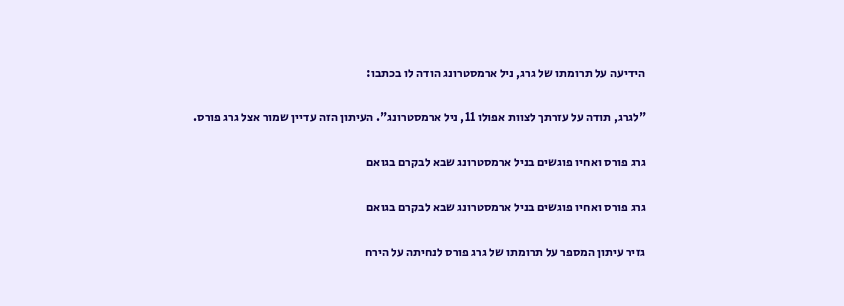הידיעה על תרומתו של גרג, ניל ארמסטרונג הודה לו בכתבו:

"לגרג, תודה על עזרתך לצוות אפולו 11, ניל ארמסטרונג". העיתון הזה עדיין שמור אצל גרג פורס.

גרג פורס ואחיו פוגשים בניל ארמסטרונג שבא לבקרם בגואם

גרג פורס ואחיו פוגשים בניל ארמסטרונג שבא לבקרם בגואם

גזיר עיתון המספר על תרומתו של גרג פורס לנחיתה על הירח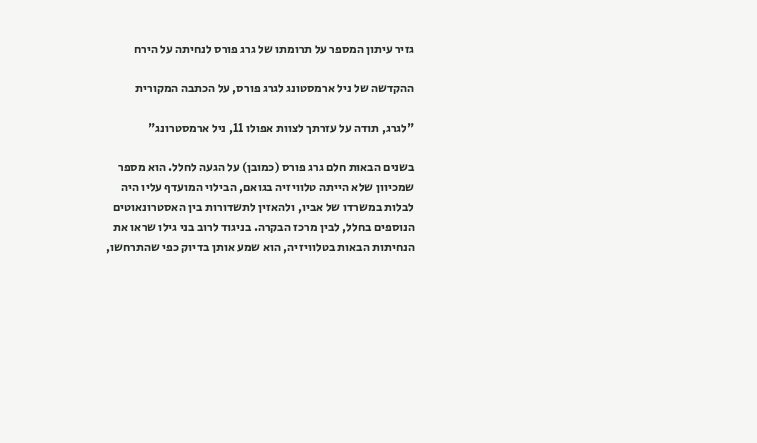גזיר עיתון המספר על תרומתו של גרג פורס לנחיתה על הירח

ההקדשה של ניל ארמסטונג לגרג פורס, על הכתבה המקורית

"לגרג, תודה על עזרתך לצוות אפולו 11, ניל ארמסטרונג"

בשנים הבאות חלם גרג פורס (כמובן) על הגעה לחלל. הוא מספר שמכיוון שלא הייתה טלוויזיה בגואם, הבילוי המועדף עליו היה לבלות במשרדו של אביו, ולהאזין לתשדורות בין האסטרונאוטים הנוספים בחלל, לבין מרכז הבקרה. בניגוד לרוב בני גילו שראו את הנחיתות הבאות בטלוויזיה, הוא שמע אותן בדיוק כפי שהתרחשו,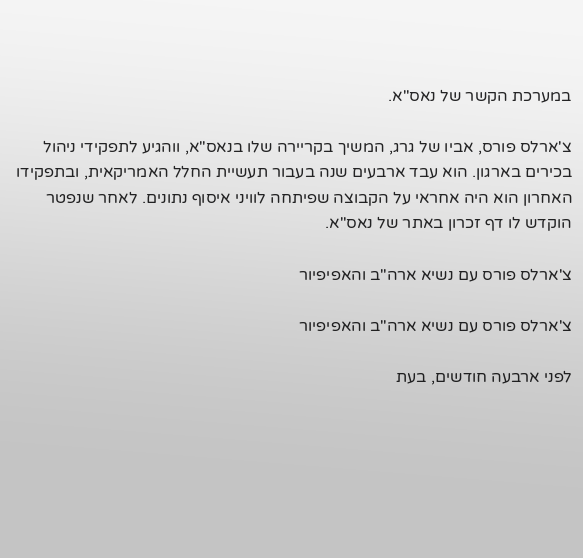במערכת הקשר של נאס"א.

צ'ארלס פורס, אביו של גרג, המשיך בקריירה שלו בנאס"א, ווהגיע לתפקידי ניהול בכירים בארגון. הוא עבד ארבעים שנה בעבור תעשיית החלל האמריקאית, ובתפקידו האחרון הוא היה אחראי על הקבוצה שפיתחה לוויני איסוף נתונים. לאחר שנפטר הוקדש לו דף זכרון באתר של נאס"א.

צ'ארלס פורס עם נשיא ארה"ב והאפיפיור

צ'ארלס פורס עם נשיא ארה"ב והאפיפיור

לפני ארבעה חודשים, בעת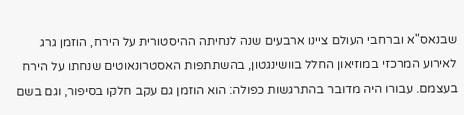שבנאס"א וברחבי העולם ציינו ארבעים שנה לנחיתה ההיסטורית על הירח, הוזמן גרג לאירוע המרכזי במוזיאון החלל בוושינגטון, בהשתתפות האסטרונאוטים שנחתו על הירח בעצמם. עבורו היה מדובר בהתרגשות כפולה: הוא הוזמן גם עקב חלקו בסיפור, וגם בשם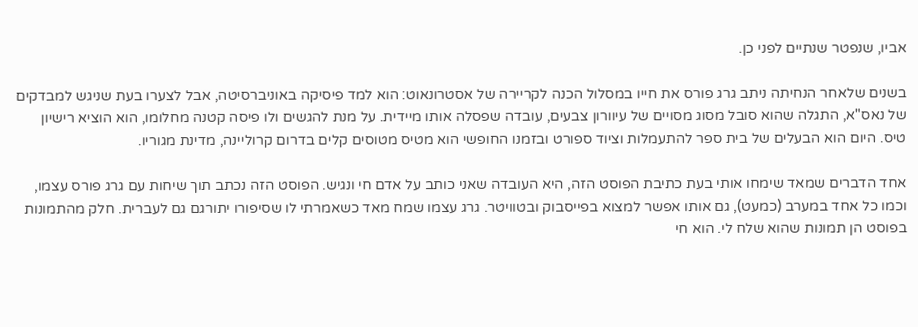אביו, שנפטר שנתיים לפני כן.

בשנים שלאחר הנחיתה ניתב גרג פורס את חייו במסלול הכנה לקריירה של אסטרונאוט: הוא למד פיסיקה באוניברסיטה, אבל לצערו בעת שניגש למבדקים של נאס"א, התגלה שהוא סובל מסוג מסויים של עיוורון צבעים, עובדה שפסלה אותו מיידית. על מנת להגשים ולו פיסה קטנה מחלומו, הוא הוציא רישיון טיס. היום הוא הבעלים של בית ספר להתעמלות וציוד ספורט ובזמנו החופשי הוא מטיס מטוסים קלים בדרום קרוליינה, מדינת מגוריו.

אחד הדברים שמאד שימחו אותי בעת כתיבת הפוסט הזה, היא העובדה שאני כותב על אדם חי ונגיש. הפוסט הזה נכתב תוך שיחות עם גרג פורס עצמו, וכמו כל אחד במערב (כמעט), גם אותו אפשר למצוא בפייסבוק ובטוויטר. גרג עצמו שמח מאד כשאמרתי לו שסיפורו יתורגם גם לעברית. חלק מהתמונות בפוסט הן תמונות שהוא שלח לי. הוא חי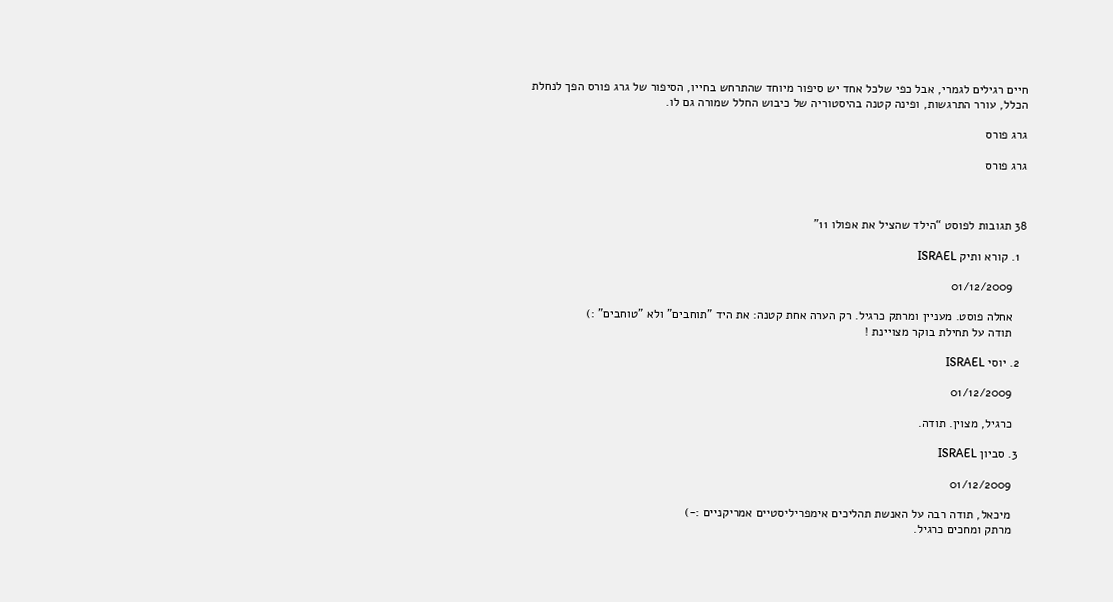חיים רגילים לגמרי, אבל כפי שלכל אחד יש סיפור מיוחד שהתרחש בחייו, הסיפור של גרג פורס הפך לנחלת הכלל, עורר התרגשות, ופינה קטנה בהיסטוריה של כיבוש החלל שמורה גם לו.

גרג פורס

גרג פורס



38 תגובות לפוסט “הילד שהציל את אפולו 11”

  1. קורא ותיק ISRAEL

    01/12/2009

    אחלה פוסט. מעניין ומרתק כרגיל. רק הערה אחת קטנה: את היד "תוחבים" ולא "טוחבים" :)
    תודה על תחילת בוקר מצויינת !

  2. יוסי ISRAEL

    01/12/2009

    כרגיל, מצוין. תודה.

  3. סביון ISRAEL

    01/12/2009

    מיכאל, תודה רבה על האנשת תהליכים אימפריליסטיים אמריקניים :-)
    מרתק ומחכים כרגיל.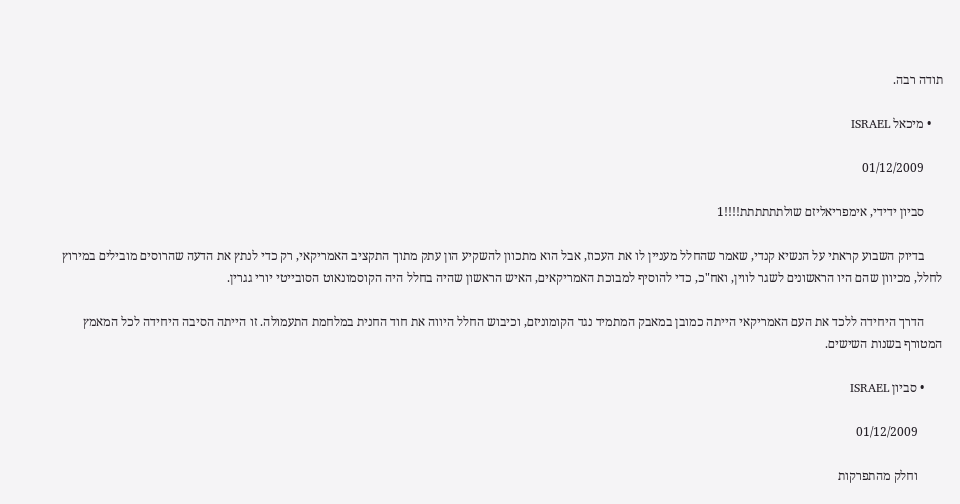תודה רבה.

    • מיכאל ISRAEL

      01/12/2009

      סביון ידידי, אימפריאליזם שולתתתתתת!!!!1

      בדיוק השבוע קראתי על הנשיא קנדי, שאמר שהחלל מעניין לו את העכוז, אבל הוא מתכוון להשקיע הון עתק מתוך התקציב האמריקאי, רק כדי לנתץ את הדעה שהרוסים מובילים במירוץ לחלל, מכיוון שהם היו הראשונים לשגר לווין, ואח"כ, כדי להוסיף למבוכת האמריקאים, האיש הראשון שהיה בחלל היה הקוסמונאוט הסובייטי יורי גגרין.

      הדרך היחידה ללכד את העם האמריקאי הייתה כמובן במאבק המתמיד נגד הקומוניזם, וכיבוש החלל היווה את חוד החנית במלחמת התעמולה. זו הייתה הסיבה היחידה לכל המאמץ המטורף בשנות השישים.

      • סביון ISRAEL

        01/12/2009

        וחלק מהתפרקות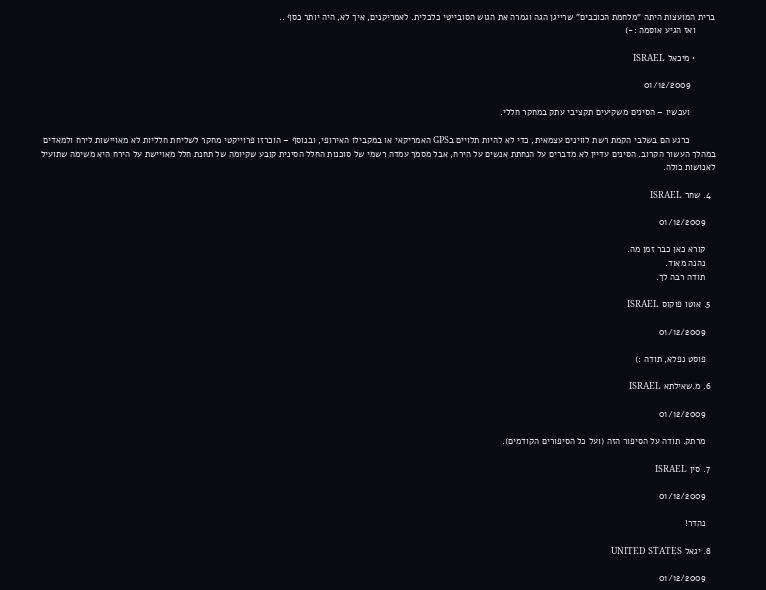ברית המועצות היתה "מלחמת הכוכבים" שרייגן הגה וגמרה את הגוש הסובייטי כלכלית. לאמריקנים, איך לא, היה יותר כסף ..
        ואז הגיע אוסמה :-)

        • מיכאל ISRAEL

          01/12/2009

          ועכשיו – הסינים משקיעים תקציבי עתק במחקר חללי.

          כרגע הם בשלבי הקמת רשת לווינים עצמאית, כדי לא להיות תלויים בGPS האמריקאי או במקבילו האירופי, ובנוסף – הוכרזו פרוייקטי מחקר לשליחת חלליות לא מאויישות לירח ולמאדים במהלך העשור הקרוב. הסינים עדיין לא מדברים על הנחתת אנשים על הירח, אבל מסמך עמדה רשמי של סוכנות החלל הסינית קובע שקיומה של תחנת חלל מאויישת על הירח היא משימה שתועיל לאנושות כולה.

  4. שחר ISRAEL

    01/12/2009

    קורא כאן כבר זמן מה.
    נהנה מאוד.
    תודה רבה לך.

  5. אוטו פוקוס ISRAEL

    01/12/2009

    פוסט נפלא, תודה :)

  6. מ.שאילתא ISRAEL

    01/12/2009

    מרתק. תודה על הסיפור הזה (ועל כל הסיפורים הקודמים).

  7. סין ISRAEL

    01/12/2009

    נהדר!

  8. יגאל UNITED STATES

    01/12/2009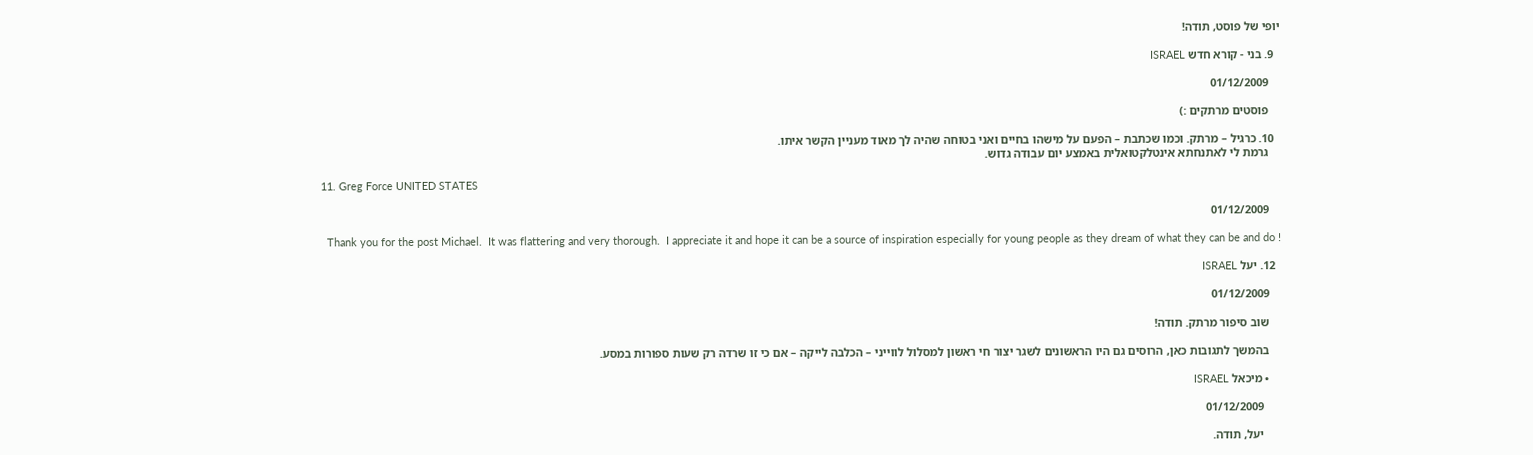יופי של פוסט, תודה!

  9. בני - קורא חדש ISRAEL

    01/12/2009

    פוסטים מרתקים :)

  10. כרגיל – מרתק. וכמו שכתבת – הפעם על מישהו בחיים ואני בטוחה שהיה לך מאוד מעניין הקשר איתו.
    גרמת לי לאתנחתא אינטלקטואלית באמצע יום עבודה גדוש.

  11. Greg Force UNITED STATES

    01/12/2009

    Thank you for the post Michael.  It was flattering and very thorough.  I appreciate it and hope it can be a source of inspiration especially for young people as they dream of what they can be and do !

  12. יעל ISRAEL

    01/12/2009

    שוב סיפור מרתק. תודה!

    בהמשך לתגובות כאן, הרוסים גם היו הראשונים לשגר יצור חי ראשון למסלול לווייני – הכלבה לייקה – אם כי זו שרדה רק שעות ספורות במסע.

    • מיכאל ISRAEL

      01/12/2009

      יעל, תודה.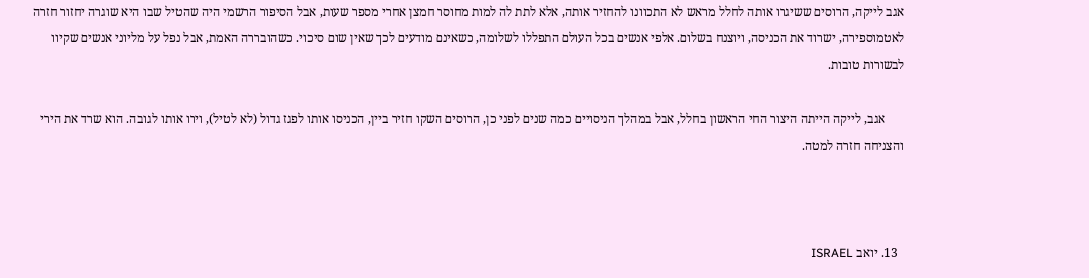אגב לייקה, הרוסים ששיגרו אותה לחלל מראש לא התכוונו להחזיר אותה, אלא לתת לה למות מחוסר חמצן אחרי מספר שעות, אבל הסיפור הרשמי היה שהטיל שבו היא שוגרה יחזור חזרה לאטמוספירה, ישרוד את הכניסה, ויוצנח בשלום. אלפי אנשים בכל העולם התפללו לשלומה, כשאינם מודעים לכך שאין שום סיכוי. כשהובררה האמת, אבל נפל על מליוני אנשים שקיוו לבשורות טובות.

      אגב, לייקה הייתה היצור החי הראשון בחלל, אבל במהלך הניסויים כמה שנים לפני כן, הרוסים השקו חזיר ביין, הכניסו אותו לפגז גדול (לא לטיל), וירו אותו לגובה. הוא שרד את הירי והצניחה חזרה למטה.



  13. יואב ISRAEL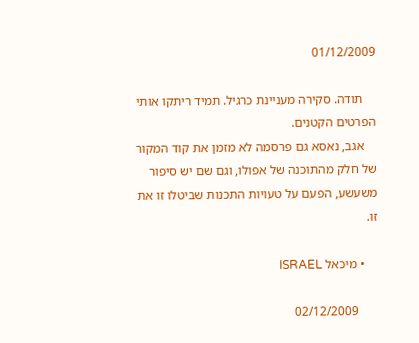01/12/2009

    תודה. סקירה מעניינת כרגיל. תמיד ריתקו אותי הפרטים הקטנים.
    אגב, נאסא גם פרסמה לא מזמן את קוד המקור של חלק מהתוכנה של אפולו, וגם שם יש סיפור משעשע, הפעם על טעויות התכנות שביטלו זו את זו.

    • מיכאל ISRAEL

      02/12/2009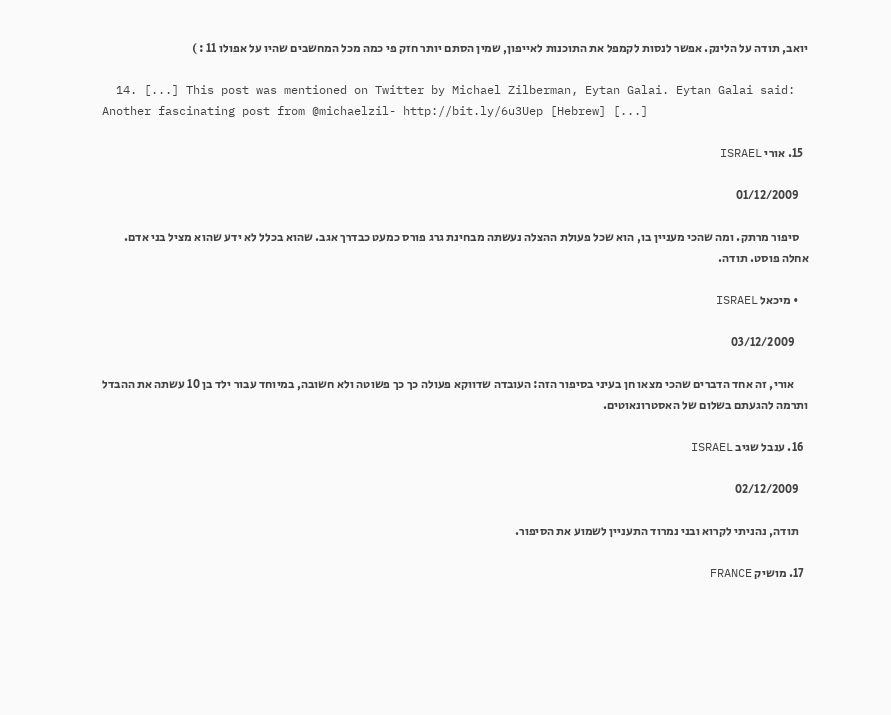יואב, תודה על הלינק. אפשר לנסות לקמפל את התוכנות לאייפון, שמין הסתם יותר חזק פי כמה מכל המחשבים שהיו על אפולו 11 : )

  14. [...] This post was mentioned on Twitter by Michael Zilberman, Eytan Galai. Eytan Galai said: Another fascinating post from @michaelzil- http://bit.ly/6u3Uep [Hebrew] [...]

  15. אורי ISRAEL

    01/12/2009

    סיפור מרתק. ומה שהכי מעניין בו, הוא שכל פעולת ההצלה נעשתה מבחינת גרג פורס כמעט כבדרך אגב. שהוא בכלל לא ידע שהוא מציל בני אדם. אחלה פוסט. תודה.

    • מיכאל ISRAEL

      03/12/2009

      אורי, זה אחד הדברים שהכי מצאו חן בעיני בסיפור הזה: העובדה שדווקא פעולה כך כך פשוטה ולא חשובה, במיוחד עבור ילד בן 10 עשתה את ההבדל ותרמה להגעתם בשלום של האסטרונאוטים.

  16. ענבל שגיב ISRAEL

    02/12/2009

    תודה, נהניתי לקרוא ובני נמרוד התעניין לשמוע את הסיפור.

  17. מושיק FRANCE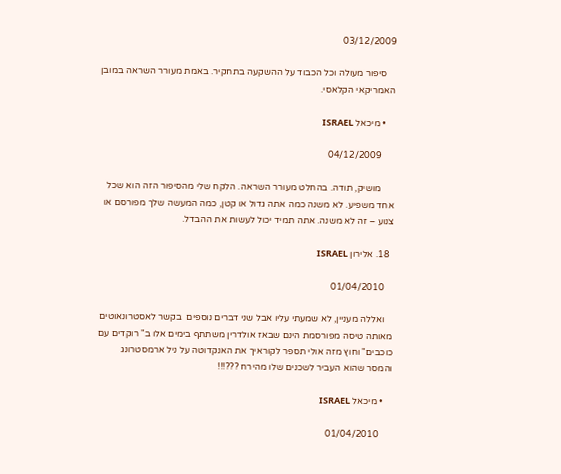03/12/2009

    סיפור מעולה וכל הכבוד על ההשקעה בתחקיר. באמת מעורר השראה במובן האמריקאי הקלאסי.

    • מיכאל ISRAEL

      04/12/2009

      מושיק, תודה. בהחלט מעורר השראה. הלקח שלי מהסיפור הזה הוא שכל אחד משפיע. לא משנה כמה אתה גדול או קטן, כמה המעשה שלך מפורסם או צנוע – זה לא משנה. אתה תמיד יכול לעשות את ההבדל.

  18. אלירון ISRAEL

    01/04/2010

    ואללה מעניין, לא שמעתי עליו אבל שני דברים נוספים  בקשר לאסטרונאוטים מאותה טיסה מפורסמת הינם שבאז אולדרין משתתף בימים אלו ב" רוקדים עם כוכבים" וחוץ מזה אולי תספר לקוראיך את האנקדוטה על ניל ארמסטרונג והמסר שהוא העביר לשכנים שלו מהירח ???!!!

    • מיכאל ISRAEL

      01/04/2010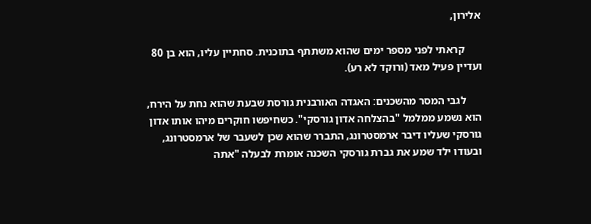אלירון,

      קראתי לפני מספר ימים שהוא משתתף בתוכנית. סחתיין עליו, הוא בן 80 ועדיין פעיל מאד (ורוקד לא רע).

      לגבי המסר מהשכנים: האגדה האורבנית גורסת שבעת שהוא נחת על הירח, הוא נשמע ממלמל "בהצלחה אדון גורסקי". כשחיפשו חוקרים מיהו אותו אדון גורסקי שעליו דיבר ארמסטרונג, התברר שהוא שכן לשעבר של ארמסטרונג, ובעודו ילד שמע את גברת גורסקי השכנה אומרת לבעלה "אתה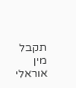תקבל מין אוראלי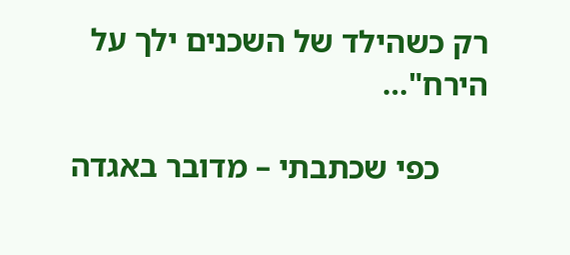רק כשהילד של השכנים ילך על הירח"…

      כפי שכתבתי – מדובר באגדה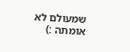שמעולם לא אומתה :)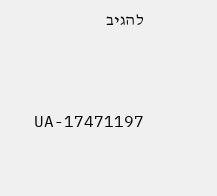להגיב



UA-17471197